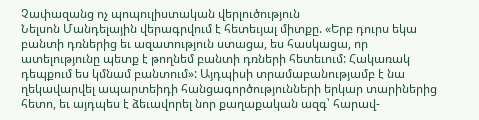Չափազանց ոչ պոպուլիստական վերլուծություն
Նելսոն Մանդելային վերագրվում է հետեւյալ միտքը. «Երբ դուրս եկա բանտի դռներից եւ ազատություն ստացա, ես հասկացա, որ ատելությունը պետք է թողնեմ բանտի դռների հետեւում: Հակառակ դեպքում ես կմնամ բանտում»: Այդպիսի տրամաբանությամբ է նա ղեկավարվել ապարտեիդի հանցագործությունների երկար տարիներից հետո, եւ այդպես է ձեւավորել նոր քաղաքական ազգ՝ հարավ-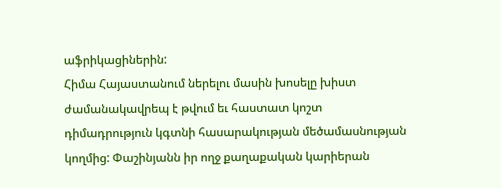աֆրիկացիներին:
Հիմա Հայաստանում ներելու մասին խոսելը խիստ ժամանակավրեպ է թվում եւ հաստատ կոշտ դիմադրություն կգտնի հասարակության մեծամասնության կողմից: Փաշինյանն իր ողջ քաղաքական կարիերան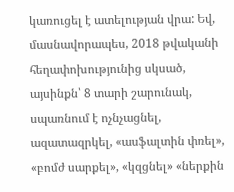կառուցել է ատելության վրա: Եվ, մասնավորապես, 2018 թվականի հեղափոխությունից սկսած, այսինքն՝ 8 տարի շարունակ, սպառնում է ոչնչացնել, ազատազրկել, «ասֆալտին փռել», «բոմժ սարքել», «կզցնել» «ներքին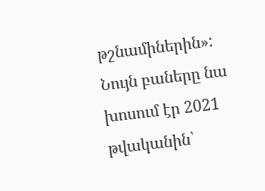թշնամիներին»: Նույն բաները նա խոսում էր 2021 թվականին՝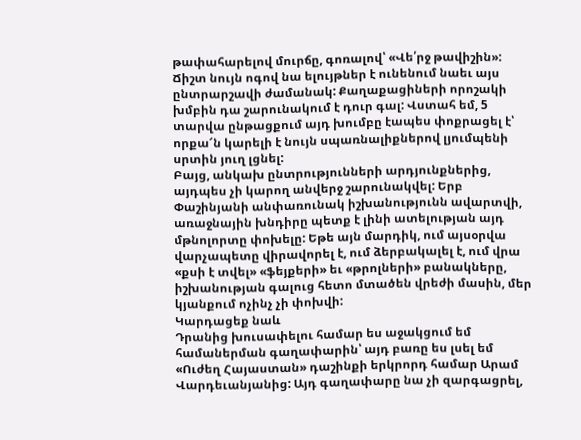թափահարելով մուրճը, գոռալով՝ «Վե՛րջ թավիշին»: Ճիշտ նույն ոգով նա ելույթներ է ունենում նաեւ այս ընտրարշավի ժամանակ: Քաղաքացիների որոշակի խմբին դա շարունակում է դուր գալ: Վստահ եմ, 5 տարվա ընթացքում այդ խումբը էապես փոքրացել է՝ որքա՜ն կարելի է նույն սպառնալիքներով լյումպենի սրտին յուղ լցնել:
Բայց, անկախ ընտրությունների արդյունքներից, այդպես չի կարող անվերջ շարունակվել: Երբ Փաշինյանի անփառունակ իշխանությունն ավարտվի, առաջնային խնդիրը պետք է լինի ատելության այդ մթնոլորտը փոխելը: Եթե այն մարդիկ, ում այսօրվա վարչապետը վիրավորել է, ում ձերբակալել է, ում վրա «քսի է տվել» «ֆեյքերի» եւ «թրոլների» բանակները, իշխանության գալուց հետո մտածեն վրեժի մասին, մեր կյանքում ոչինչ չի փոխվի:
Կարդացեք նաև
Դրանից խուսափելու համար ես աջակցում եմ համաներման գաղափարին՝ այդ բառը ես լսել եմ «Ուժեղ Հայաստան» դաշինքի երկրորդ համար Արամ Վարդեւանյանից: Այդ գաղափարը նա չի զարգացրել,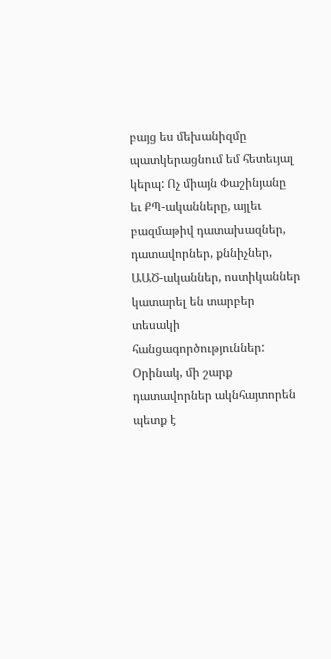բայց ես մեխանիզմը պատկերացնում եմ հետեւյալ կերպ: Ոչ միայն Փաշինյանը եւ ՔՊ-ականները, այլեւ բազմաթիվ դատախազներ, դատավորներ, քննիչներ, ԱԱԾ-ականներ, ոստիկաններ կատարել են տարբեր տեսակի հանցագործություններ: Օրինակ, մի շարք դատավորներ ակնհայտորեն պետք է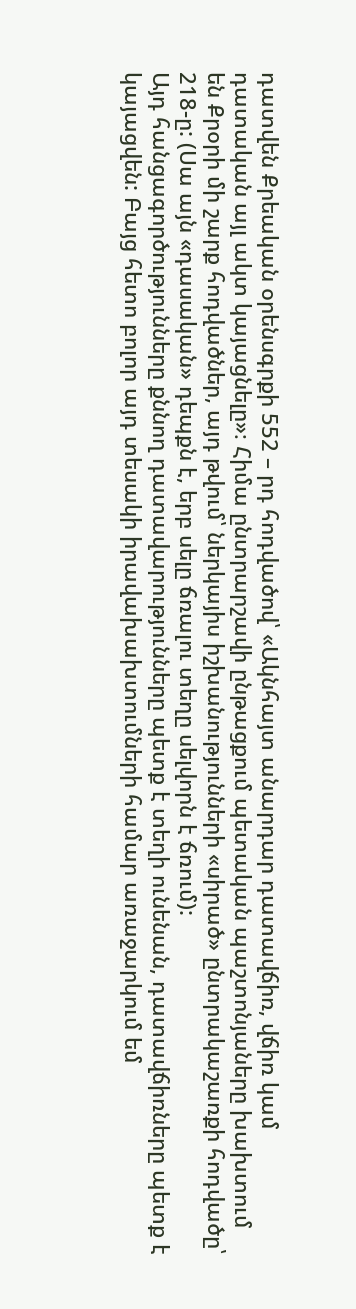դատվեն Քրեական օրենսգրքի 552 – րդ հոդվածով՝ «Ակնհայտ անարդար դատավճիռ, վճիռ կամ դատական այլ ակտ կայացնելը»։ Հիմա ընտրարշավի ընթացքում պետական պաշտոնյաները խախտում են Քրօրի մի շարք հոդվածներ, այդ թվում՝ ներկայիս իշխանությունների «սիրած» ընտրակաշառքի հոդվածը՝ 218-ը: (Սա այն «դասական» դեպքն է, երբ սելը ճռալու տեղը սելվորն է ճռում):
Այդ հանցագործությունները քննող դատավարությունները պետք է տեղի ունենան, դատավճիռները պետք է կայացվեն: Բայց հետո բոլոր այդ տեսակի իրավախախտումների համար առաջարկում եմ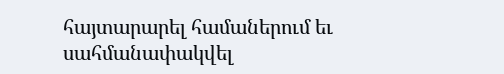հայտարարել համաներում եւ սահմանափակվել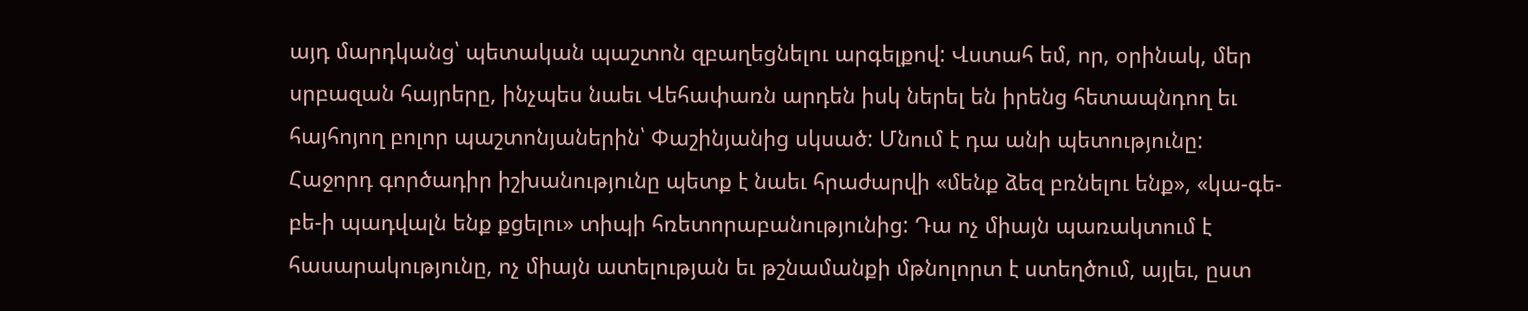այդ մարդկանց՝ պետական պաշտոն զբաղեցնելու արգելքով: Վստահ եմ, որ, օրինակ, մեր սրբազան հայրերը, ինչպես նաեւ Վեհափառն արդեն իսկ ներել են իրենց հետապնդող եւ հայհոյող բոլոր պաշտոնյաներին՝ Փաշինյանից սկսած: Մնում է դա անի պետությունը:
Հաջորդ գործադիր իշխանությունը պետք է նաեւ հրաժարվի «մենք ձեզ բռնելու ենք», «կա-գե-բե-ի պադվալն ենք քցելու» տիպի հռետորաբանությունից: Դա ոչ միայն պառակտում է հասարակությունը, ոչ միայն ատելության եւ թշնամանքի մթնոլորտ է ստեղծում, այլեւ, ըստ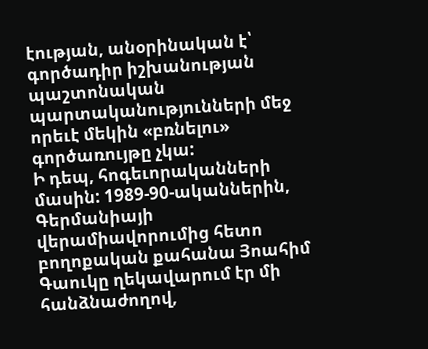էության, անօրինական է՝ գործադիր իշխանության պաշտոնական պարտականությունների մեջ որեւէ մեկին «բռնելու» գործառույթը չկա:
Ի դեպ, հոգեւորականների մասին: 1989-90-ականներին, Գերմանիայի վերամիավորումից հետո բողոքական քահանա Յոահիմ Գաուկը ղեկավարում էր մի հանձնաժողով,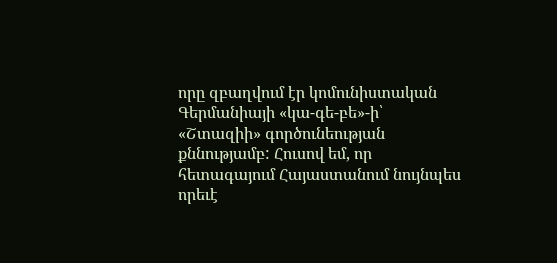որը զբաղվում էր կոմունիստական Գերմանիայի «կա-գե-բե»-ի՝ «Շտազիի» գործունեության քննությամբ: Հուսով եմ, որ հետագայում Հայաստանում նույնպես որեւէ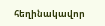հեղինակավոր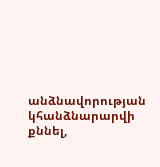անձնավորության կհանձնարարվի քննել,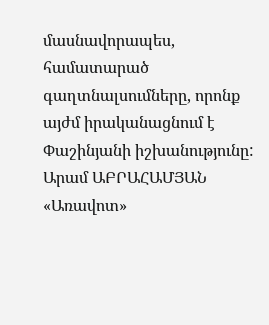մասնավորապես, համատարած գաղտնալսումները, որոնք այժմ իրականացնում է Փաշինյանի իշխանությունը:
Արամ ԱԲՐԱՀԱՄՅԱՆ
«Առավոտ»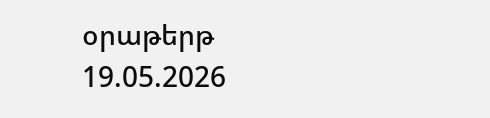օրաթերթ
19.05.2026